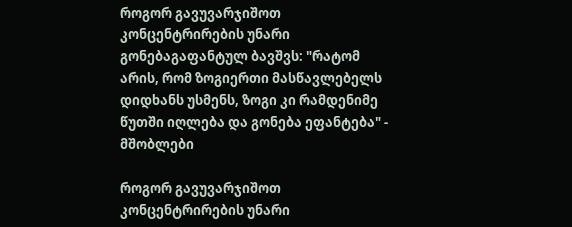როგორ გავუვარჯიშოთ კონცენტრირების უნარი გონებაგაფანტულ ბავშვს: "რატომ არის, რომ ზოგიერთი მასწავლებელს დიდხანს უსმენს, ზოგი კი რამდენიმე წუთში იღლება და გონება ეფანტება" - მშობლები

როგორ გავუვარჯიშოთ კონცენტრირების უნარი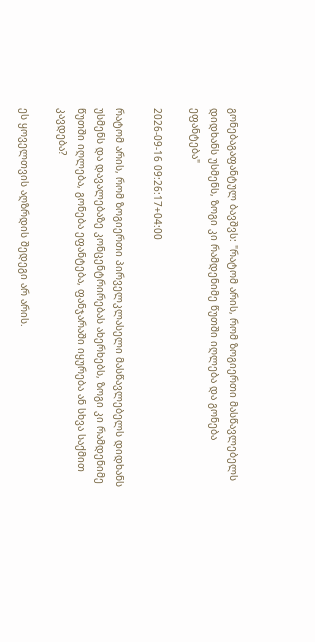გონებაგაფანტულ ბავშვს: "რატომ არის, რომ ზოგიერთი მასწავლებელს დიდხანს უსმენს, ზოგი კი რამდენიმე წუთში იღლება და გონება ეფანტება"

2026-09-16 09:26:17+04:00

რატომ არის, რომ ზოგიერთი პირველკლასელი მასწავლებელს დიდხანს უსმენს და დავალებაზე კონცენტრირებას ახერხებს, ზოგი კი რამდენიმე წუთში იღლება, გონება ეფანტება, ფანჯარაში იყურება ან სხვა საქმით კავდება?

ეს ყოველთვის აღზრდის შედეგი არ არის.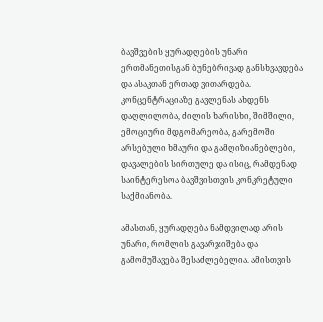ბავშვების ყურადღების უნარი ერთმანეთისგან ბუნებრივად განსხვავდება და ასაკთან ერთად ვითარდება. კონცენტრაციაზე გავლენას ახდენს დაღლილობა, ძილის ხარისხი, შიმშილი, ემოციური მდგომარეობა, გარემოში არსებული ხმაური და გამღიზიანებლები, დავალების სირთულე და ისიც, რამდენად საინტერესოა ბავშვისთვის კონკრეტული საქმიანობა.

ამასთან, ყურადღება ნამდვილად არის უნარი, რომლის გავარჯიშება და გამომუშავება შესაძლებელია. ამისთვის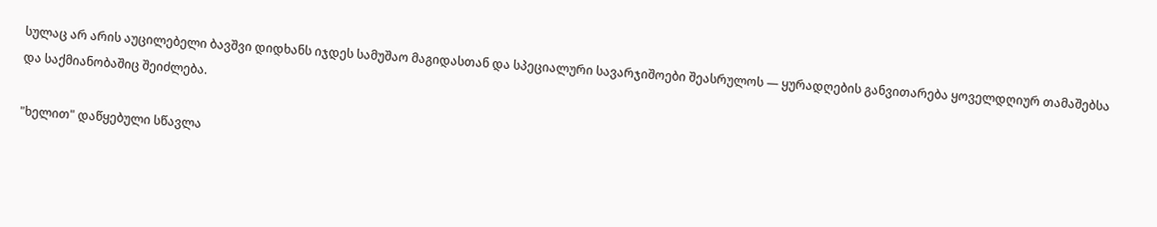სულაც არ არის აუცილებელი ბავშვი დიდხანს იჯდეს სამუშაო მაგიდასთან და სპეციალური სავარჯიშოები შეასრულოს — ყურადღების განვითარება ყოველდღიურ თამაშებსა და საქმიანობაშიც შეიძლება.

"ხელით" დაწყებული სწავლა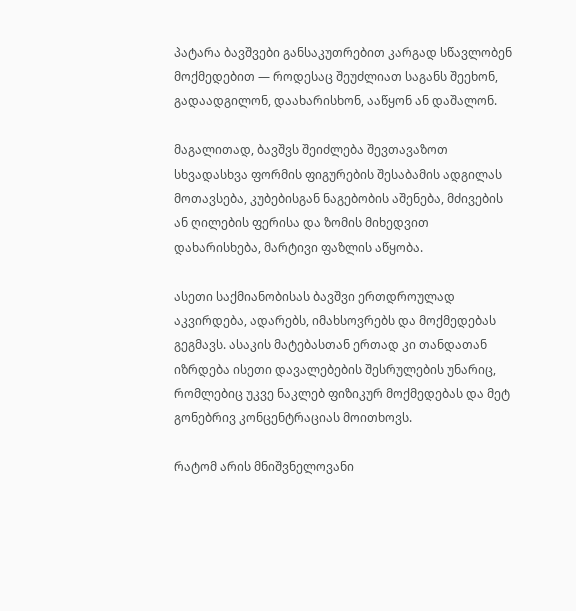პატარა ბავშვები განსაკუთრებით კარგად სწავლობენ მოქმედებით — როდესაც შეუძლიათ საგანს შეეხონ, გადაადგილონ, დაახარისხონ, ააწყონ ან დაშალონ.

მაგალითად, ბავშვს შეიძლება შევთავაზოთ სხვადასხვა ფორმის ფიგურების შესაბამის ადგილას მოთავსება, კუბებისგან ნაგებობის აშენება, მძივების ან ღილების ფერისა და ზომის მიხედვით დახარისხება, მარტივი ფაზლის აწყობა.

ასეთი საქმიანობისას ბავშვი ერთდროულად აკვირდება, ადარებს, იმახსოვრებს და მოქმედებას გეგმავს. ასაკის მატებასთან ერთად კი თანდათან იზრდება ისეთი დავალებების შესრულების უნარიც, რომლებიც უკვე ნაკლებ ფიზიკურ მოქმედებას და მეტ გონებრივ კონცენტრაციას მოითხოვს.

რატომ არის მნიშვნელოვანი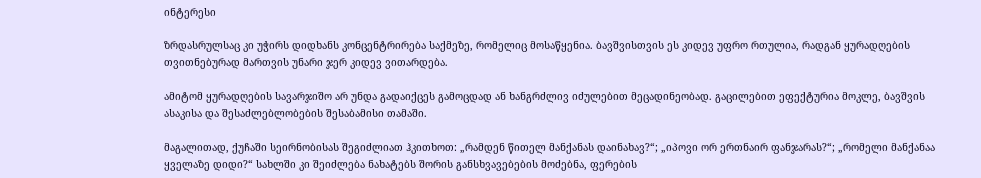ინტერესი

ზრდასრულსაც კი უჭირს დიდხანს კონცენტრირება საქმეზე, რომელიც მოსაწყენია. ბავშვისთვის ეს კიდევ უფრო რთულია, რადგან ყურადღების თვითნებურად მართვის უნარი ჯერ კიდევ ვითარდება.

ამიტომ ყურადღების სავარჯიშო არ უნდა გადაიქცეს გამოცდად ან ხანგრძლივ იძულებით მეცადინეობად. გაცილებით ეფექტურია მოკლე, ბავშვის ასაკისა და შესაძლებლობების შესაბამისი თამაში.

მაგალითად, ქუჩაში სეირნობისას შეგიძლიათ ჰკითხოთ: „რამდენ წითელ მანქანას დაინახავ?“; „იპოვი ორ ერთნაირ ფანჯარას?“; „რომელი მანქანაა ყველაზე დიდი?“ სახლში კი შეიძლება ნახატებს შორის განსხვავებების მოძებნა, ფერების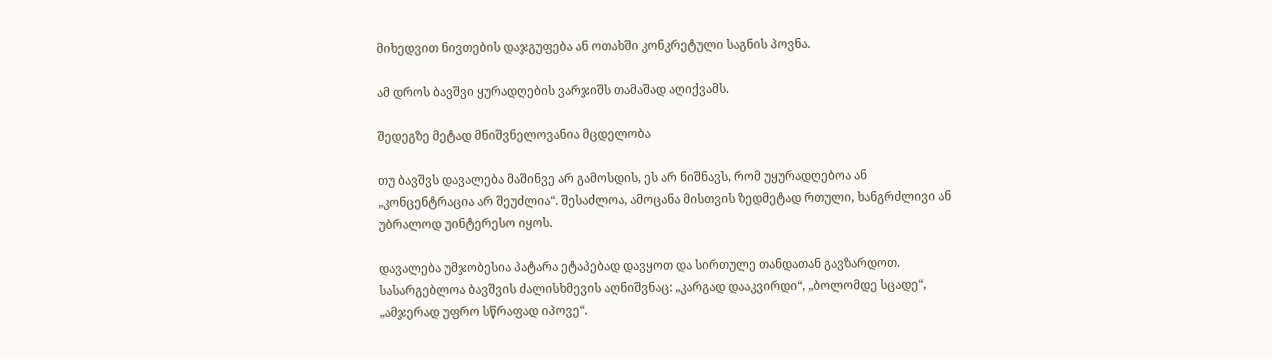მიხედვით ნივთების დაჯგუფება ან ოთახში კონკრეტული საგნის პოვნა.

ამ დროს ბავშვი ყურადღების ვარჯიშს თამაშად აღიქვამს.

შედეგზე მეტად მნიშვნელოვანია მცდელობა

თუ ბავშვს დავალება მაშინვე არ გამოსდის, ეს არ ნიშნავს, რომ უყურადღებოა ან „კონცენტრაცია არ შეუძლია“. შესაძლოა, ამოცანა მისთვის ზედმეტად რთული, ხანგრძლივი ან უბრალოდ უინტერესო იყოს.

დავალება უმჯობესია პატარა ეტაპებად დავყოთ და სირთულე თანდათან გავზარდოთ. სასარგებლოა ბავშვის ძალისხმევის აღნიშვნაც: „კარგად დააკვირდი“, „ბოლომდე სცადე“, „ამჯერად უფრო სწრაფად იპოვე“.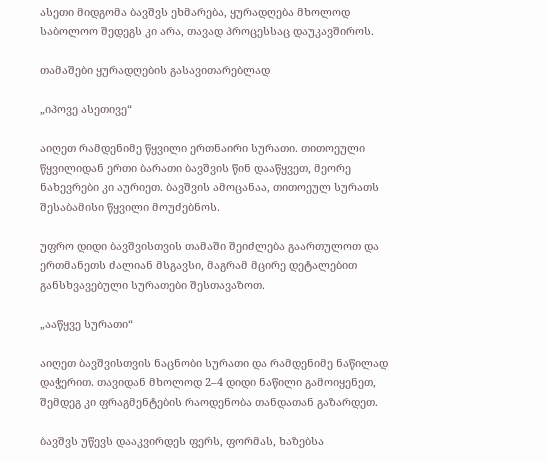ასეთი მიდგომა ბავშვს ეხმარება, ყურადღება მხოლოდ საბოლოო შედეგს კი არა, თავად პროცესსაც დაუკავშიროს.

თამაშები ყურადღების გასავითარებლად

„იპოვე ასეთივე“

აიღეთ რამდენიმე წყვილი ერთნაირი სურათი. თითოეული წყვილიდან ერთი ბარათი ბავშვის წინ დააწყვეთ, მეორე ნახევრები კი აურიეთ. ბავშვის ამოცანაა, თითოეულ სურათს შესაბამისი წყვილი მოუძებნოს.

უფრო დიდი ბავშვისთვის თამაში შეიძლება გაართულოთ და ერთმანეთს ძალიან მსგავსი, მაგრამ მცირე დეტალებით განსხვავებული სურათები შესთავაზოთ.

„ააწყვე სურათი“

აიღეთ ბავშვისთვის ნაცნობი სურათი და რამდენიმე ნაწილად დაჭერით. თავიდან მხოლოდ 2–4 დიდი ნაწილი გამოიყენეთ, შემდეგ კი ფრაგმენტების რაოდენობა თანდათან გაზარდეთ.

ბავშვს უწევს დააკვირდეს ფერს, ფორმას, ხაზებსა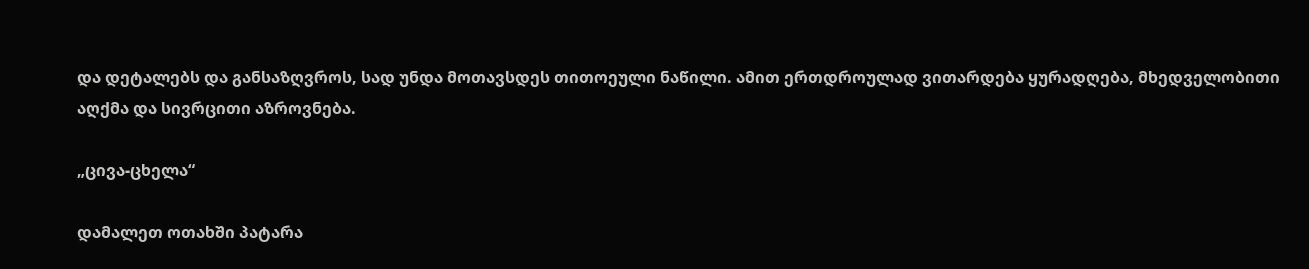და დეტალებს და განსაზღვროს, სად უნდა მოთავსდეს თითოეული ნაწილი. ამით ერთდროულად ვითარდება ყურადღება, მხედველობითი აღქმა და სივრცითი აზროვნება.

„ცივა-ცხელა“

დამალეთ ოთახში პატარა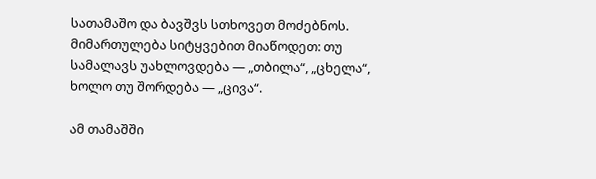სათამაშო და ბავშვს სთხოვეთ მოძებნოს. მიმართულება სიტყვებით მიაწოდეთ: თუ სამალავს უახლოვდება — „თბილა“, „ცხელა“, ხოლო თუ შორდება — „ცივა“.

ამ თამაშში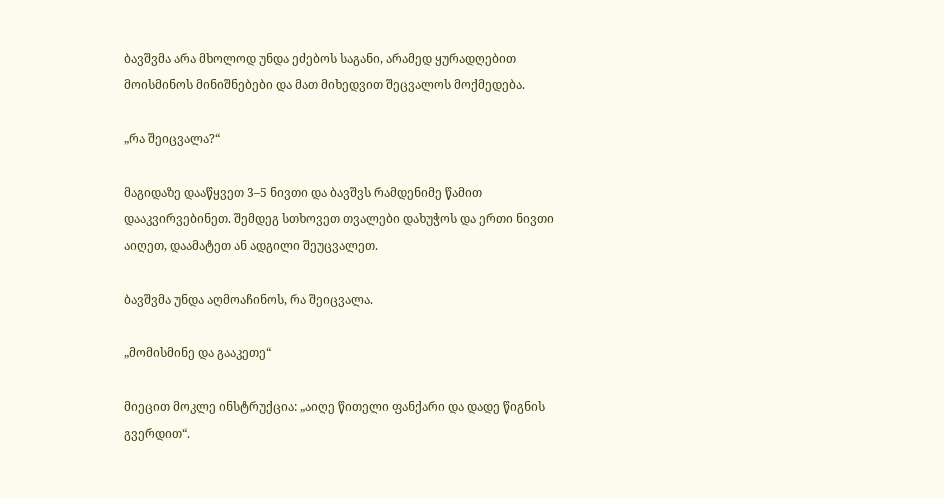ბავშვმა არა მხოლოდ უნდა ეძებოს საგანი, არამედ ყურადღებით მოისმინოს მინიშნებები და მათ მიხედვით შეცვალოს მოქმედება.

„რა შეიცვალა?“

მაგიდაზე დააწყვეთ 3–5 ნივთი და ბავშვს რამდენიმე წამით დააკვირვებინეთ. შემდეგ სთხოვეთ თვალები დახუჭოს და ერთი ნივთი აიღეთ, დაამატეთ ან ადგილი შეუცვალეთ.

ბავშვმა უნდა აღმოაჩინოს, რა შეიცვალა.

„მომისმინე და გააკეთე“

მიეცით მოკლე ინსტრუქცია: „აიღე წითელი ფანქარი და დადე წიგნის გვერდით“.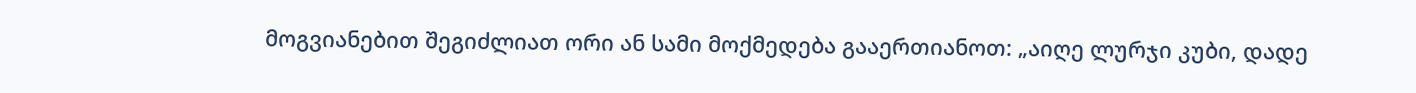მოგვიანებით შეგიძლიათ ორი ან სამი მოქმედება გააერთიანოთ: „აიღე ლურჯი კუბი, დადე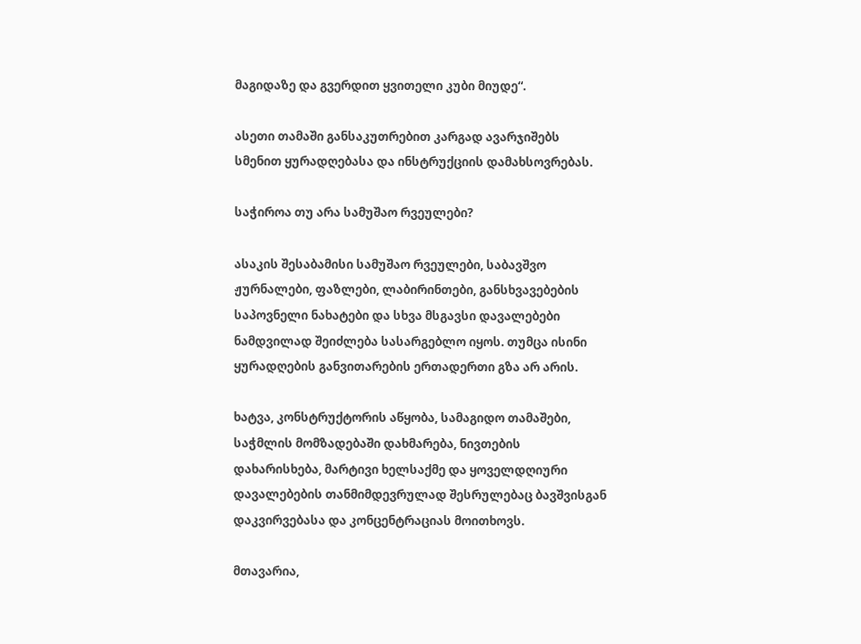მაგიდაზე და გვერდით ყვითელი კუბი მიუდე“.

ასეთი თამაში განსაკუთრებით კარგად ავარჯიშებს სმენით ყურადღებასა და ინსტრუქციის დამახსოვრებას.

საჭიროა თუ არა სამუშაო რვეულები?

ასაკის შესაბამისი სამუშაო რვეულები, საბავშვო ჟურნალები, ფაზლები, ლაბირინთები, განსხვავებების საპოვნელი ნახატები და სხვა მსგავსი დავალებები ნამდვილად შეიძლება სასარგებლო იყოს. თუმცა ისინი ყურადღების განვითარების ერთადერთი გზა არ არის.

ხატვა, კონსტრუქტორის აწყობა, სამაგიდო თამაშები, საჭმლის მომზადებაში დახმარება, ნივთების დახარისხება, მარტივი ხელსაქმე და ყოველდღიური დავალებების თანმიმდევრულად შესრულებაც ბავშვისგან დაკვირვებასა და კონცენტრაციას მოითხოვს.

მთავარია,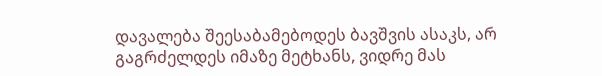დავალება შეესაბამებოდეს ბავშვის ასაკს, არ გაგრძელდეს იმაზე მეტხანს, ვიდრე მას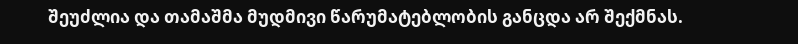შეუძლია და თამაშმა მუდმივი წარუმატებლობის განცდა არ შექმნას.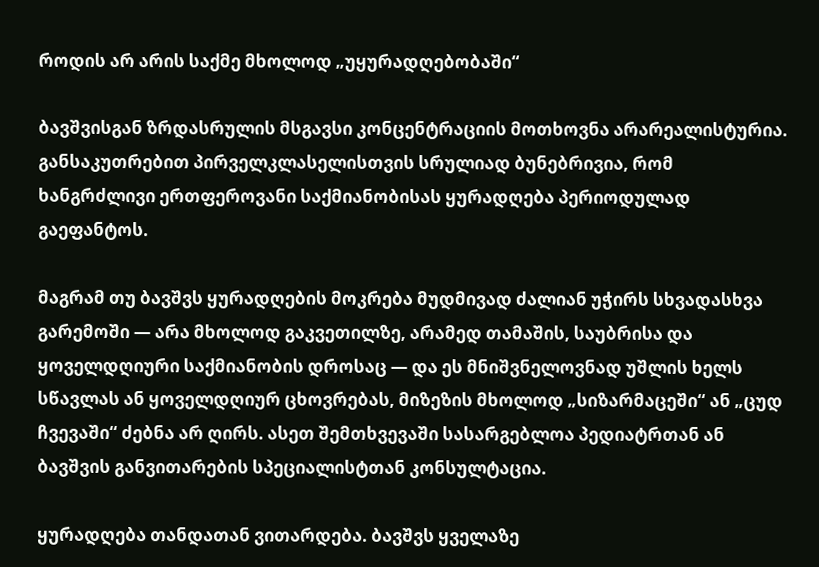როდის არ არის საქმე მხოლოდ „უყურადღებობაში“

ბავშვისგან ზრდასრულის მსგავსი კონცენტრაციის მოთხოვნა არარეალისტურია. განსაკუთრებით პირველკლასელისთვის სრულიად ბუნებრივია, რომ ხანგრძლივი ერთფეროვანი საქმიანობისას ყურადღება პერიოდულად გაეფანტოს.

მაგრამ თუ ბავშვს ყურადღების მოკრება მუდმივად ძალიან უჭირს სხვადასხვა გარემოში — არა მხოლოდ გაკვეთილზე, არამედ თამაშის, საუბრისა და ყოველდღიური საქმიანობის დროსაც — და ეს მნიშვნელოვნად უშლის ხელს სწავლას ან ყოველდღიურ ცხოვრებას, მიზეზის მხოლოდ „სიზარმაცეში“ ან „ცუდ ჩვევაში“ ძებნა არ ღირს. ასეთ შემთხვევაში სასარგებლოა პედიატრთან ან ბავშვის განვითარების სპეციალისტთან კონსულტაცია.

ყურადღება თანდათან ვითარდება. ბავშვს ყველაზე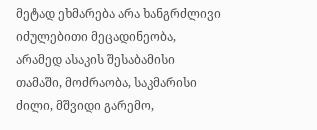მეტად ეხმარება არა ხანგრძლივი იძულებითი მეცადინეობა, არამედ ასაკის შესაბამისი თამაში, მოძრაობა, საკმარისი ძილი, მშვიდი გარემო,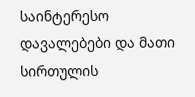საინტერესო დავალებები და მათი სირთულის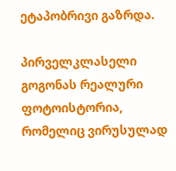ეტაპობრივი გაზრდა.

პირველკლასელი გოგონას რეალური ფოტოისტორია, რომელიც ვირუსულად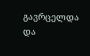გავრცელდა და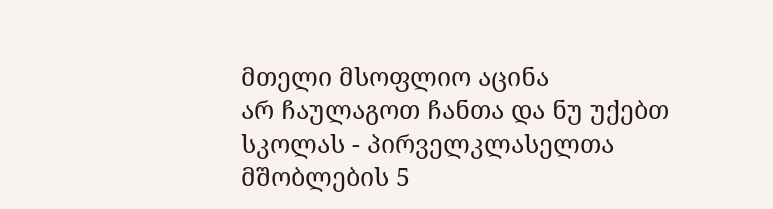მთელი მსოფლიო აცინა
არ ჩაულაგოთ ჩანთა და ნუ უქებთ სკოლას - პირველკლასელთა მშობლების 5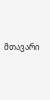მთავარი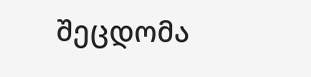შეცდომა